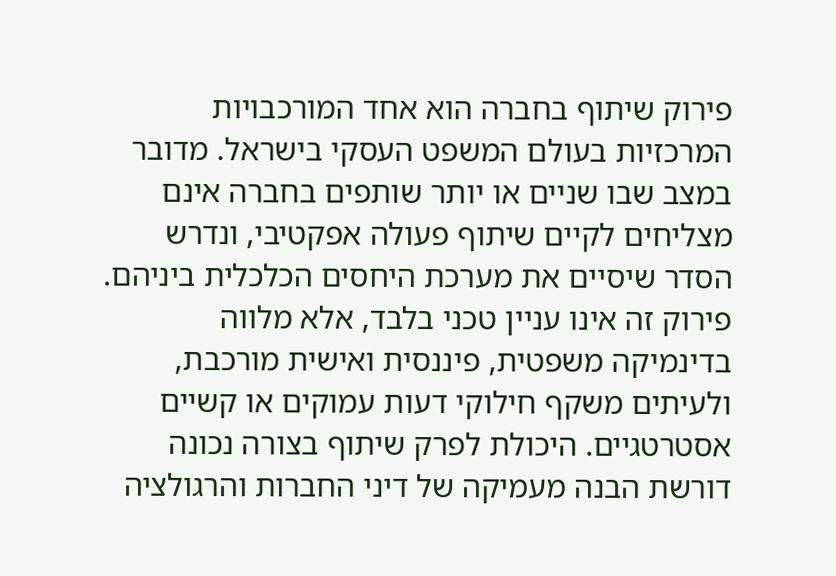פירוק שיתוף בחברה הוא אחד המורכבויות המרכזיות בעולם המשפט העסקי בישראל. מדובר במצב שבו שניים או יותר שותפים בחברה אינם מצליחים לקיים שיתוף פעולה אפקטיבי, ונדרש הסדר שיסיים את מערכת היחסים הכלכלית ביניהם. פירוק זה אינו עניין טכני בלבד, אלא מלווה בדינמיקה משפטית, פיננסית ואישית מורכבת, ולעיתים משקף חילוקי דעות עמוקים או קשיים אסטרטגיים. היכולת לפרק שיתוף בצורה נכונה דורשת הבנה מעמיקה של דיני החברות והרגולציה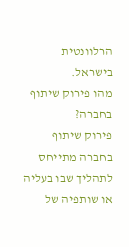הרלוונטית בישראל.
מהו פירוק שיתוף בחברה?
פירוק שיתוף בחברה מתייחס לתהליך שבו בעליה או שותפיה של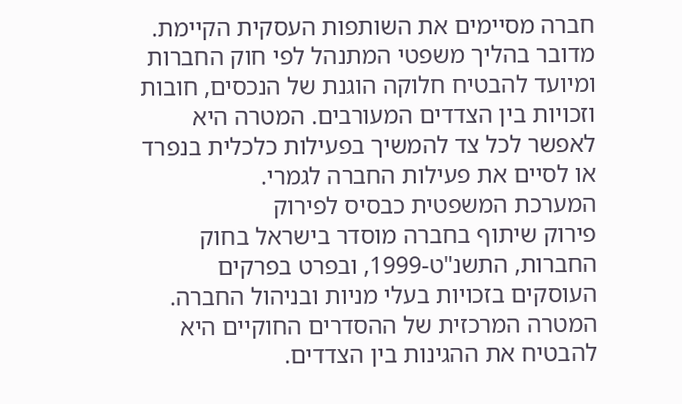חברה מסיימים את השותפות העסקית הקיימת. מדובר בהליך משפטי המתנהל לפי חוק החברות ומיועד להבטיח חלוקה הוגנת של הנכסים, חובות וזכויות בין הצדדים המעורבים. המטרה היא לאפשר לכל צד להמשיך בפעילות כלכלית בנפרד או לסיים את פעילות החברה לגמרי.
המערכת המשפטית כבסיס לפירוק
פירוק שיתוף בחברה מוסדר בישראל בחוק החברות, התשנ"ט-1999, ובפרט בפרקים העוסקים בזכויות בעלי מניות ובניהול החברה. המטרה המרכזית של ההסדרים החוקיים היא להבטיח את ההגינות בין הצדדים.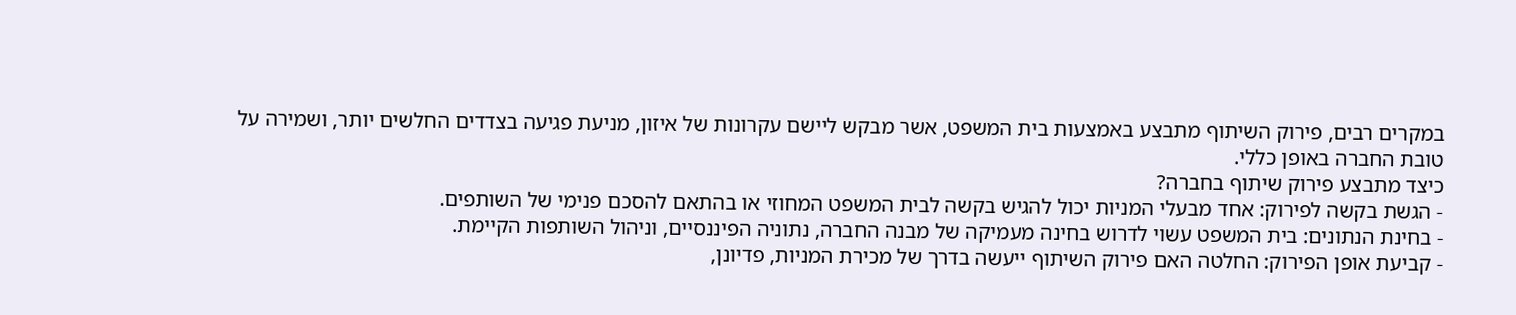במקרים רבים, פירוק השיתוף מתבצע באמצעות בית המשפט, אשר מבקש ליישם עקרונות של איזון, מניעת פגיעה בצדדים החלשים יותר, ושמירה על טובת החברה באופן כללי.
כיצד מתבצע פירוק שיתוף בחברה?
- הגשת בקשה לפירוק: אחד מבעלי המניות יכול להגיש בקשה לבית המשפט המחוזי או בהתאם להסכם פנימי של השותפים.
- בחינת הנתונים: בית המשפט עשוי לדרוש בחינה מעמיקה של מבנה החברה, נתוניה הפיננסיים, וניהול השותפות הקיימת.
- קביעת אופן הפירוק: החלטה האם פירוק השיתוף ייעשה בדרך של מכירת המניות, פדיונן,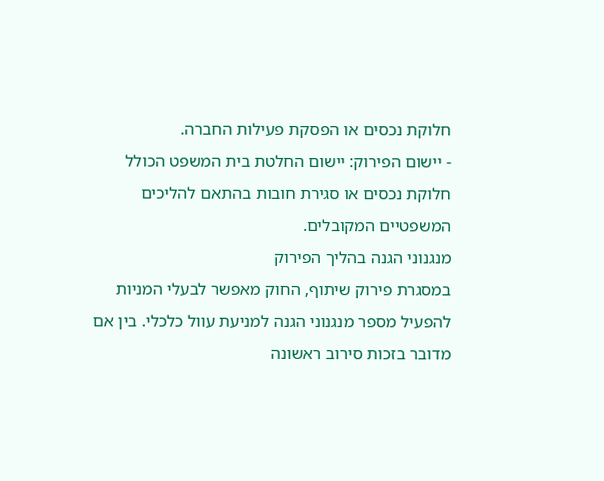חלוקת נכסים או הפסקת פעילות החברה.
- יישום הפירוק: יישום החלטת בית המשפט הכולל חלוקת נכסים או סגירת חובות בהתאם להליכים המשפטיים המקובלים.
מנגנוני הגנה בהליך הפירוק
במסגרת פירוק שיתוף, החוק מאפשר לבעלי המניות להפעיל מספר מנגנוני הגנה למניעת עוול כלכלי. בין אם מדובר בזכות סירוב ראשונה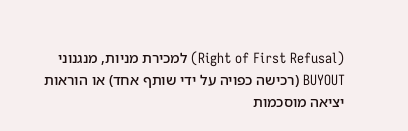(Right of First Refusal) למכירת מניות, מנגנוני BUYOUT (רכישה כפויה על ידי שותף אחד) או הוראות יציאה מוסכמות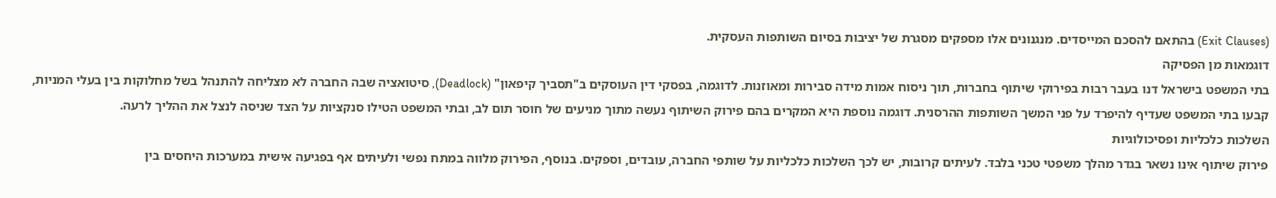(Exit Clauses) בהתאם להסכם המייסדים. מנגנונים אלו מספקים מסגרת של יציבות בסיום השותפות העסקית.
דוגמאות מן הפסיקה
בתי המשפט בישראל דנו בעבר רבות בפירוקי שיתוף בחברות, תוך ניסוח אמות מידה סבירות ומאוזנות. לדוגמה, בפסקי דין העוסקים ב"תסביך קיפאון" (Deadlock), סיטואציה שבה החברה לא מצליחה להתנהל בשל מחלוקות בין בעלי המניות, קבעו בתי המשפט שעדיף להיפרד על פני המשך השותפות ההרסנית. דוגמה נוספת היא המקרים בהם פירוק השיתוף נעשה מתוך מניעים של חוסר תום לב, ובתי המשפט הטילו סנקציות על הצד שניסה לנצל את ההליך לרעה.
השלכות כלכליות ופסיכולוגיות
פירוק שיתוף אינו נשאר בגדר מהלך משפטי טכני בלבד. לעיתים קרובות, יש לכך השלכות כלכליות על שותפי החברה, עובדים, וספקים. בנוסף, הפירוק מלווה במתח נפשי ולעיתים אף בפגיעה אישית במערכות היחסים בין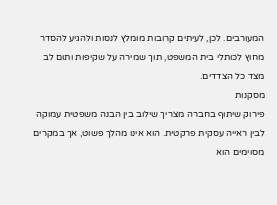המעורבים. לכן, לעיתים קרובות מומלץ לנסות ולהגיע להסדר מחוץ לכותלי בית המשפט, תוך שמירה על שקיפות ותום לב מצד כל הצדדים.
מסקנות
פירוק שיתוף בחברה מצריך שילוב בין הבנה משפטית עמוקה לבין ראייה עסקית פרקטית. הוא אינו מהלך פשוט, אך במקרים מסוימים הוא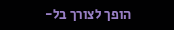הופך לצורך בל-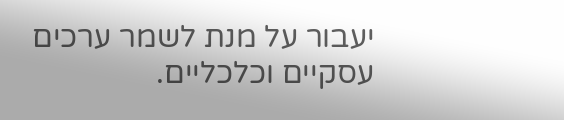יעבור על מנת לשמר ערכים עסקיים וכלכליים.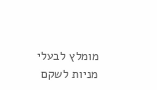מומלץ לבעלי מניות לשקם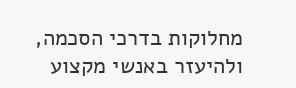מחלוקות בדרכי הסכמה, ולהיעזר באנשי מקצוע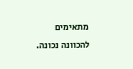מתאימים להכוונה נכונה.